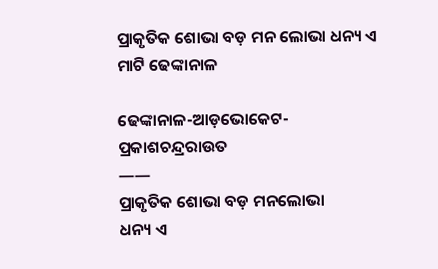ପ୍ରାକୃତିକ ଶୋଭା ବଡ଼ ମନ ଲୋଭା ଧନ୍ୟ ଏ ମାଟି ଢେଙ୍କାନାଳ

ଢେଙ୍କାନାଳ-ଆଡ଼ଭୋକେଟ-ପ୍ରକାଶଚନ୍ଦ୍ରରାଉତ
——
ପ୍ରାକୃତିକ ଶୋଭା ବଡ଼ ମନଲୋଭା
ଧନ୍ୟ ଏ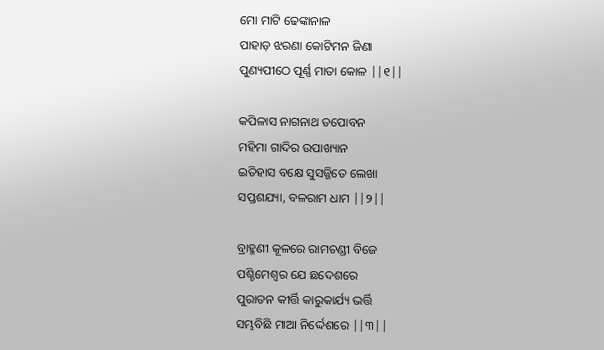ମୋ ମାଟି ଢେଙ୍କାନାଳ
ପାହାଡ଼ ଝରଣା କୋଟିମନ ଜିଣା
ପୁଣ୍ୟପୀଠେ ପୂର୍ଣ୍ଣ ମାତା କୋଳ ||୧||

କପିଳାସ ନାଗନାଥ ତପୋବନ
ମହିମା ଗାଦିର ଉପାଖ୍ୟାନ
ଇତିହାସ ବକ୍ଷେ ସୁସଜ୍ଜିତେ ଲେଖା
ସପ୍ତଶଯ୍ୟା, ବଳରାମ ଧାମ ||୨||

ବ୍ରାହ୍ମଣୀ କୂଳରେ ରାମଚଣ୍ଡୀ ବିଜେ
ପଶ୍ଚିମେଶ୍ୱର ଯେ ଛଦେଶରେ
ପୁରାତନ କୀର୍ତ୍ତି କାରୁକାର୍ଯ୍ୟ ଭର୍ତ୍ତି
ସମ୍ଭବିଛି ମାଆ ନିର୍ଦ୍ଦେଶରେ ||୩||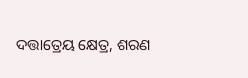ଦତ୍ତାତ୍ରେୟ କ୍ଷେତ୍ର, ଶରଣ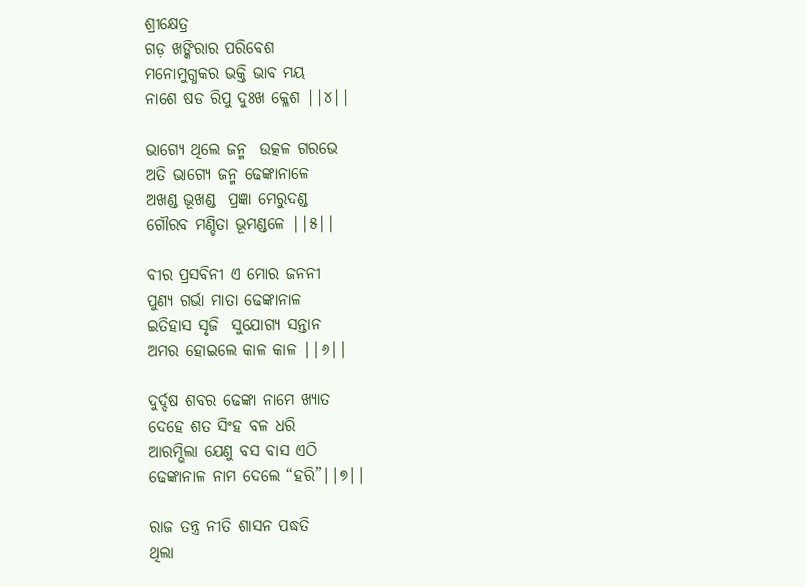ଶ୍ରୀକ୍ଷେତ୍ର
ଗଡ଼ ଖଙ୍କିରାର ପରିବେଶ
ମନୋମୁଗ୍ଧକର ଭକ୍ତି ଭାବ ମୟ
ନାଶେ ଷଡ ରିପୁ ଦୁଃଖ କ୍ଳେଶ ||୪||

ଭାଗ୍ୟେ ଥିଲେ ଜନ୍ମ  ଉତ୍କଳ ଗରଭେ
ଅତି ଭାଗ୍ୟେ ଜନ୍ମ ଢେଙ୍କାନାଳେ
ଅଖଣ୍ଡ ଭୂଖଣ୍ଡ  ପ୍ରଜ୍ଞା ମେରୁଦଣ୍ଡ
ଗୌରବ ମଣ୍ଡିତା ଭୂମଣ୍ଡଳେ ||୫||

ବୀର ପ୍ରସବିନୀ ଏ ମୋର ଜନନୀ
ପୁଣ୍ୟ ଗର୍ଭା ମାତା ଢେଙ୍କାନାଳ
ଇତିହାସ ସୃଜି  ସୁଯୋଗ୍ୟ ସନ୍ତାନ
ଅମର ହୋଇଲେ କାଳ କାଳ ||୬||

ଦୁର୍ଦ୍ଦଷ ଶବର ଢେଙ୍କା ନାମେ ଖ୍ୟାତ
ଦେହେ ଶତ ସିଂହ ବଳ ଧରି
ଆରମ୍ଭିଲା ଯେଣୁ ବସ ବାସ ଏଠି
ଢେଙ୍କାନାଳ ନାମ ଦେଲେ “ହରି”||୭||

ରାଜ ତନ୍ତ୍ର ନୀତି ଶାସନ ପଦ୍ଧତି
ଥିଲା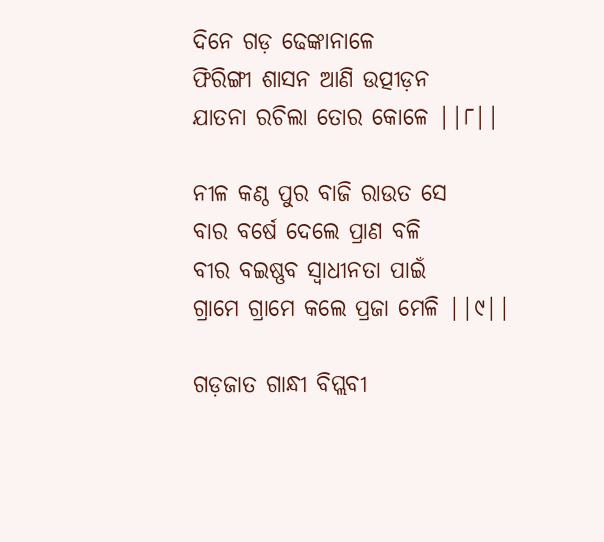ଦିନେ ଗଡ଼ ଢେଙ୍କାନାଳେ
ଫିରିଙ୍ଗୀ ଶାସନ ଆଣି ଉତ୍ପୀଡ଼ନ
ଯାତନା ରଚିଲା ତୋର କୋଳେ ||୮||

ନୀଳ କଣ୍ଠ ପୁର ବାଜି ରାଉତ ସେ
ବାର ବର୍ଷେ ଦେଲେ ପ୍ରାଣ ବଳି
ବୀର ବଇଷ୍ଣବ ସ୍ୱାଧୀନତା ପାଇଁ
ଗ୍ରାମେ ଗ୍ରାମେ କଲେ ପ୍ରଜା ମେଳି ||୯||

ଗଡ଼ଜାତ ଗାନ୍ଧୀ ବିପ୍ଲବୀ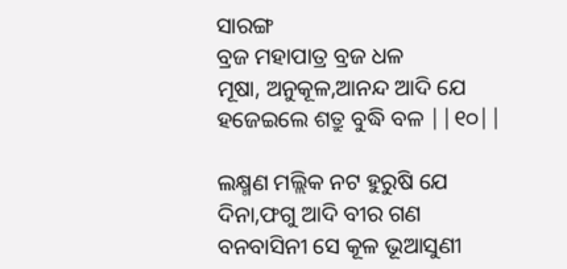ସାରଙ୍ଗ
ବ୍ରଜ ମହାପାତ୍ର ବ୍ରଜ ଧଳ
ମୂଷା, ଅନୁକୂଳ,ଆନନ୍ଦ ଆଦି ଯେ
ହଜେଇଲେ ଶତ୍ରୁ ବୁଦ୍ଧି ବଳ ||୧୦||

ଲକ୍ଷ୍ମଣ ମଲ୍ଲିକ ନଟ ହୁରୁଷି ଯେ
ଦିନା,ଫଗୁ ଆଦି ବୀର ଗଣ
ବନବାସିନୀ ସେ କୂଳ ଭୂଆସୁଣୀ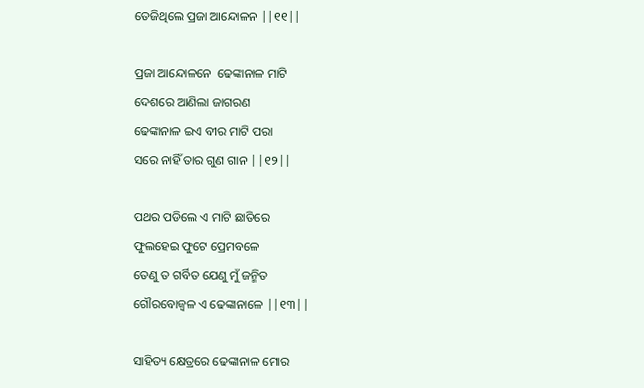ତେଜିଥିଲେ ପ୍ରଜା ଆନ୍ଦୋଳନ ||୧୧||

ପ୍ରଜା ଆନ୍ଦୋଳନେ  ଢେଙ୍କାନାଳ ମାଟି
ଦେଶରେ ଆଣିଲା ଜାଗରଣ
ଢେଙ୍କାନାଳ ଇଏ ବୀର ମାଟି ପରା
ସରେ ନାହିଁ ତାର ଗୁଣ ଗାନ ||୧୨||

ପଥର ପଡିଲେ ଏ ମାଟି ଛାତିରେ
ଫୁଲହେଇ ଫୁଟେ ପ୍ରେମବଳେ
ତେଣୁ ତ ଗର୍ବିତ ଯେଣୁ ମୁଁ ଜନ୍ମିତ
ଗୌରବୋଜ୍ବଳ ଏ ଢେଙ୍କାନାଳେ ||୧୩||

ସାହିତ୍ୟ କ୍ଷେତ୍ରରେ ଢେଙ୍କାନାଳ ମୋର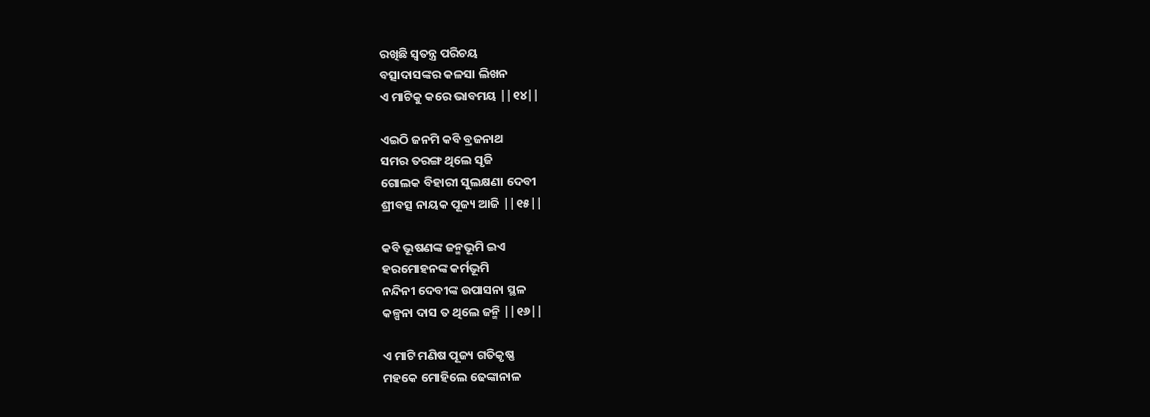ରଖିଛି ସ୍ୱତନ୍ତ୍ର ପରିଚୟ
ବତ୍ସାଦାସଙ୍କର କଳସା ଲିଖନ
ଏ ମାଟିକୁ କରେ ଭାବମୟ ||୧୪||

ଏଇଠି ଜନମି କବି ବ୍ରଜନାଥ
ସମର ତରଙ୍ଗ ଥିଲେ ସୃଜି
ଗୋଲକ ବିହାରୀ ସୁଲକ୍ଷଣା ଦେବୀ
ଶ୍ରୀବତ୍ସ ନାୟକ ପୂଜ୍ୟ ଆଜି ||୧୫||

କବି ଭୂଷଣଙ୍କ ଜନ୍ମଭୂମି ଇଏ
ହରମୋହନଙ୍କ କର୍ମଭୂମି
ନନ୍ଦିନୀ ଦେବୀଙ୍କ ଉପାସନା ସ୍ଥଳ
କଳ୍ପନା ଦାସ ତ ଥିଲେ ଜନ୍ମି ||୧୬||

ଏ ମାଟି ମଣିଷ ପୂଜ୍ୟ ଗତିକୃଷ୍ଣ
ମହକେ ମୋହିଲେ ଢେଙ୍କାନାଳ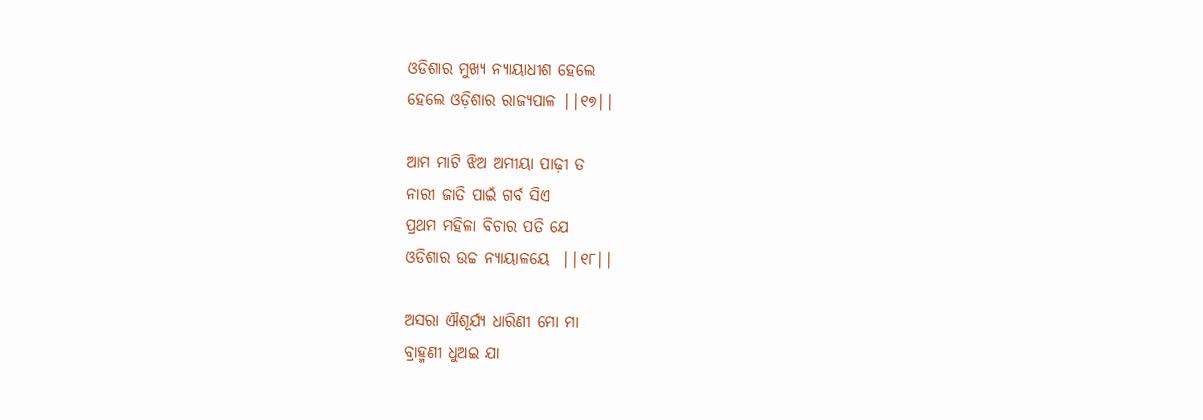ଓଡିଶାର ମୁଖ୍ୟ ନ୍ୟାୟାଧୀଶ ହେଲେ
ହେଲେ ଓଡ଼ିଶାର ରାଜ୍ୟପାଳ ||୧୭||

ଆମ ମାଟି ଝିଅ ଅମୀୟା ପାଢ଼ୀ ତ
ନାରୀ ଜାତି ପାଇଁ ଗର୍ବ ସିଏ
ପ୍ରଥମ ମହିଳା ବିଚାର ପତି ଯେ
ଓଡିଶାର ଉଚ୍ଚ ନ୍ୟାୟାଳୟେ  ||୧୮||

ଅସରା ଐଶୂର୍ଯ୍ୟ ଧାରିଣୀ ମୋ ମା
ବ୍ରାହ୍ମଣୀ ଧୁଅଇ ଯା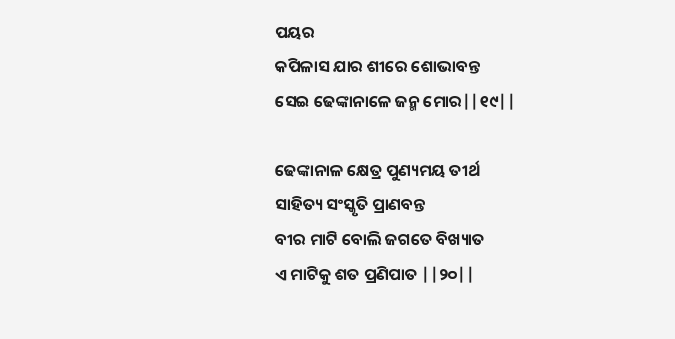ପୟର
କପିଳାସ ଯାର ଶୀରେ ଶୋଭାବନ୍ତ
ସେଇ ଢେଙ୍କାନାଳେ ଜନ୍ମ ମୋର||୧୯||

ଢେଙ୍କାନାଳ କ୍ଷେତ୍ର ପୁଣ୍ୟମୟ ତୀର୍ଥ
ସାହିତ୍ୟ ସଂସ୍କୃତି ପ୍ରାଣବନ୍ତ
ବୀର ମାଟି ବୋଲି ଜଗତେ ବିଖ୍ୟାତ
ଏ ମାଟିକୁ ଶତ ପ୍ରଣିପାତ ||୨୦||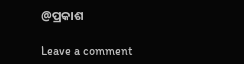@ପ୍ରକାଶ

Leave a comment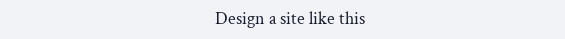Design a site like this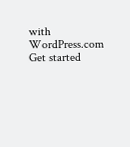with WordPress.com
Get started